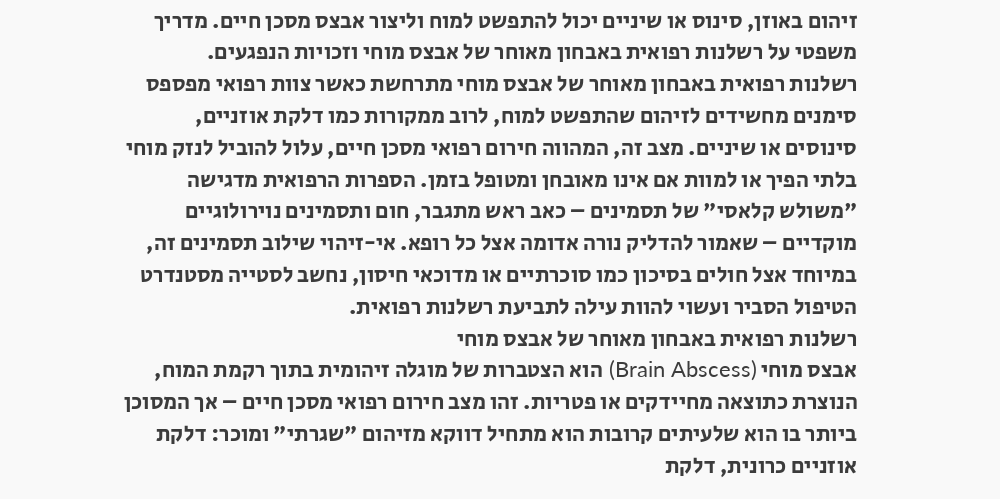זיהום באוזן, סינוס או שיניים יכול להתפשט למוח וליצור אבצס מסכן חיים. מדריך משפטי על רשלנות רפואית באבחון מאוחר של אבצס מוחי וזכויות הנפגעים.
רשלנות רפואית באבחון מאוחר של אבצס מוחי מתרחשת כאשר צוות רפואי מפספס סימנים מחשידים לזיהום שהתפשט למוח, לרוב ממקורות כמו דלקת אוזניים, סינוסים או שיניים. מצב זה, המהווה חירום רפואי מסכן חיים, עלול להוביל לנזק מוחי בלתי הפיך או למוות אם אינו מאובחן ומטופל בזמן. הספרות הרפואית מדגישה "משולש קלאסי" של תסמינים – כאב ראש מתגבר, חום ותסמינים נוירולוגיים מוקדיים – שאמור להדליק נורה אדומה אצל כל רופא. אי-זיהוי שילוב תסמינים זה, במיוחד אצל חולים בסיכון כמו סוכרתיים או מדוכאי חיסון, נחשב לסטייה מסטנדרט הטיפול הסביר ועשוי להוות עילה לתביעת רשלנות רפואית.
רשלנות רפואית באבחון מאוחר של אבצס מוחי
אבצס מוחי (Brain Abscess) הוא הצטברות של מוגלה זיהומית בתוך רקמת המוח, הנוצרת כתוצאה מחיידקים או פטריות. זהו מצב חירום רפואי מסכן חיים – אך המסוכן ביותר בו הוא שלעיתים קרובות הוא מתחיל דווקא מזיהום "שגרתי" ומוכר: דלקת אוזניים כרונית, דלקת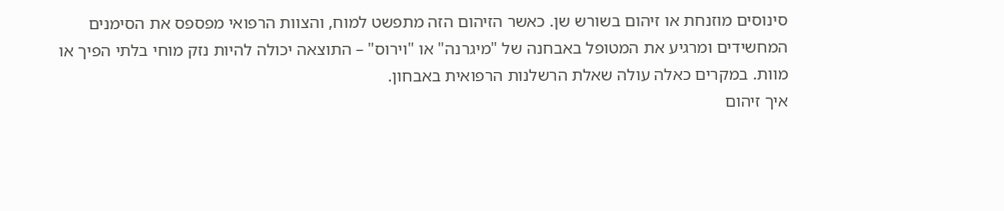סינוסים מוזנחת או זיהום בשורש שן. כאשר הזיהום הזה מתפשט למוח, והצוות הרפואי מפספס את הסימנים המחשידים ומרגיע את המטופל באבחנה של "מיגרנה" או "וירוס" – התוצאה יכולה להיות נזק מוחי בלתי הפיך או מוות. במקרים כאלה עולה שאלת הרשלנות הרפואית באבחון.
איך זיהום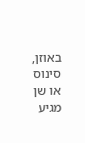באוזן, סינוס או שן מגיע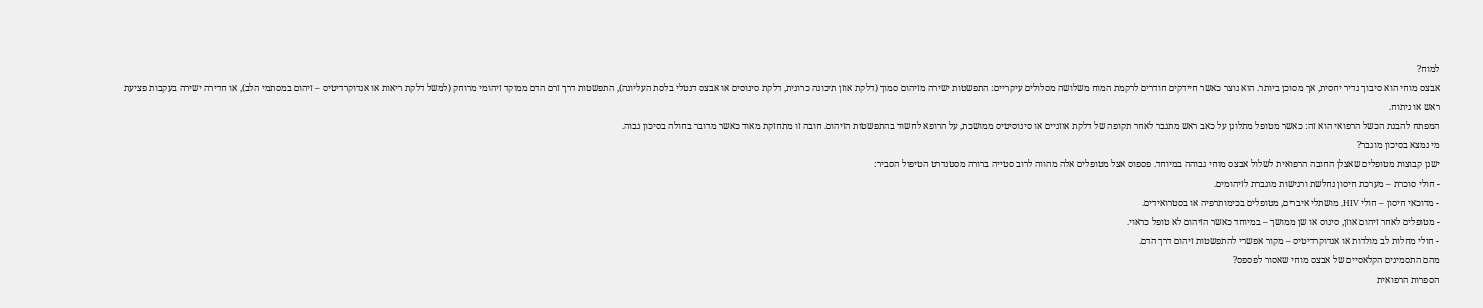למוח?
אבצס מוחי הוא סיבוך נדיר יחסית, אך מסוכן ביותר. הוא נוצר כאשר חיידקים חודרים לרקמת המוח משלושה מסלולים עיקריים: התפשטות ישירה מזיהום סמוך (דלקת אוזן תיכונה כרונית, דלקת סינוסים או אבצס דנטלי בלסת העליונה), התפשטות דרך זרם הדם ממוקד זיהומי מרוחק (למשל דלקת ריאות או אנדוקרדיטיס – זיהום במסתמי הלב), או חדירה ישירה בעקבות פציעת ראש או ניתוח.
המפתח להבנת הכשל הרפואי הוא זה: כאשר מטופל מתלונן על כאב ראש מתגבר לאחר תקופה של דלקת אוזניים או סינוסיטיס ממושכת, על הרופא לחשוד בהתפשטות הזיהום. חובה זו מתחזקת מאוד כאשר מדובר בחולה בסיכון גבוה.
מי נמצא בסיכון מוגבר?
ישנן קבוצות מטופלים שאצלן החובה הרפואית לשלול אבצס מוחי גבוהה במיוחד. פספוס אצל מטופלים אלה מהווה לרוב סטייה ברורה מסטנדרט הטיפול הסביר:
- חולי סוכרת – מערכת חיסון נחלשת ורגישות מוגברת לזיהומים.
- מדוכאי חיסון – חולי HIV, מושתלי איברים, מטופלים בכימותרפיה או בסטרואידים.
- מטופלים לאחר זיהום אוזן, סינוס או שן ממושך – במיוחד כאשר הזיהום לא טופל כראוי.
- חולי מחלות לב מולדות או אנדוקרדיטיס – מקור אפשרי להתפשטות זיהום דרך הדם.
מהם התסמינים הקלאסיים של אבצס מוחי שאסור לפספס?
הספרות הרפואית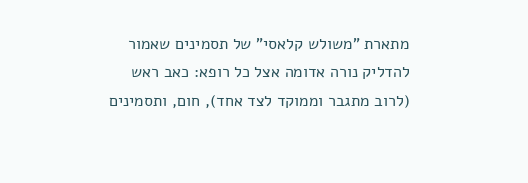מתארת "משולש קלאסי" של תסמינים שאמור להדליק נורה אדומה אצל כל רופא: כאב ראש (לרוב מתגבר וממוקד לצד אחד), חום, ותסמינים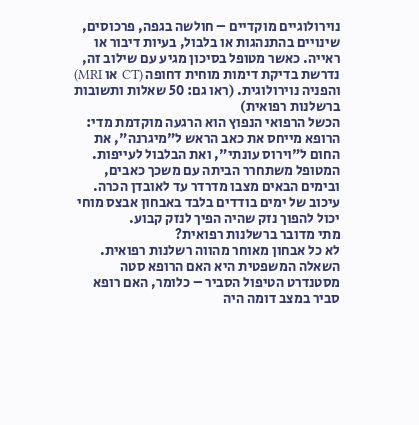נוירולוגיים מוקדיים – חולשה בגפה, פרכוסים, שינויים בהתנהגות או בלבול, בעיות דיבור או ראייה. כאשר מטופל בסיכון מגיע עם שילוב זה, נדרשת בדיקת דימות מוחית דחופה (CT או MRI) והפניה נוירולוגית. (ראו גם: 50 שאלות ותשובות ברשלנות רפואית)
הכשל הרפואי הנפוץ הוא הרגעה מוקדמת מדי: הרופא מייחס את כאב הראש ל"מיגרנה", את החום ל"וירוס עונתי", ואת הבלבול לעייפות. המטופל משתחרר הביתה עם משכך כאבים, ובימים הבאים מצבו מדרדר עד לאובדן הכרה. עיכוב של ימים בודדים בלבד באבחון אבצס מוחי יכול להפוך נזק שהיה הפיך לנזק קבוע.
מתי מדובר ברשלנות רפואית?
לא כל אבחון מאוחר מהווה רשלנות רפואית. השאלה המשפטית היא האם הרופא סטה מסטנדרט הטיפול הסביר – כלומר, האם רופא סביר במצב דומה היה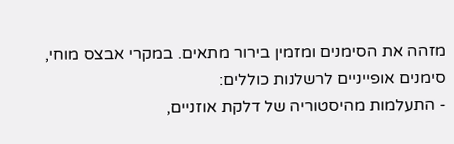מזהה את הסימנים ומזמין בירור מתאים. במקרי אבצס מוחי, סימנים אופייניים לרשלנות כוללים:
- התעלמות מהיסטוריה של דלקת אוזניים,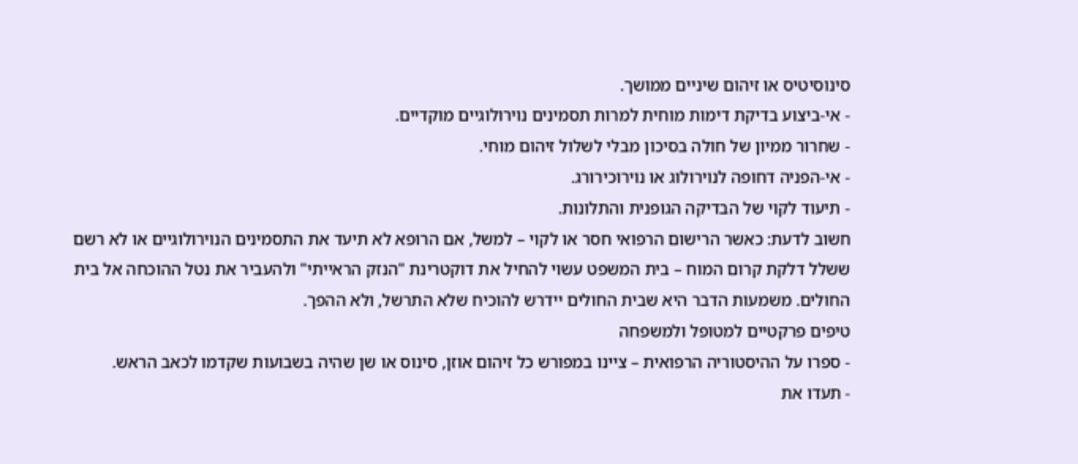סינוסיטיס או זיהום שיניים ממושך.
- אי-ביצוע בדיקת דימות מוחית למרות תסמינים נוירולוגיים מוקדיים.
- שחרור ממיון של חולה בסיכון מבלי לשלול זיהום מוחי.
- אי-הפניה דחופה לנוירולוג או נוירוכירורג.
- תיעוד לקוי של הבדיקה הגופנית והתלונות.
חשוב לדעת: כאשר הרישום הרפואי חסר או לקוי – למשל, אם הרופא לא תיעד את התסמינים הנוירולוגיים או לא רשם ששלל דלקת קרום המוח – בית המשפט עשוי להחיל את דוקטרינת "הנזק הראייתי" ולהעביר את נטל ההוכחה אל בית החולים. משמעות הדבר היא שבית החולים יידרש להוכיח שלא התרשל, ולא ההפך.
טיפים פרקטיים למטופל ולמשפחה
- ספרו על ההיסטוריה הרפואית – ציינו במפורש כל זיהום אוזן, סינוס או שן שהיה בשבועות שקדמו לכאב הראש.
- תעדו את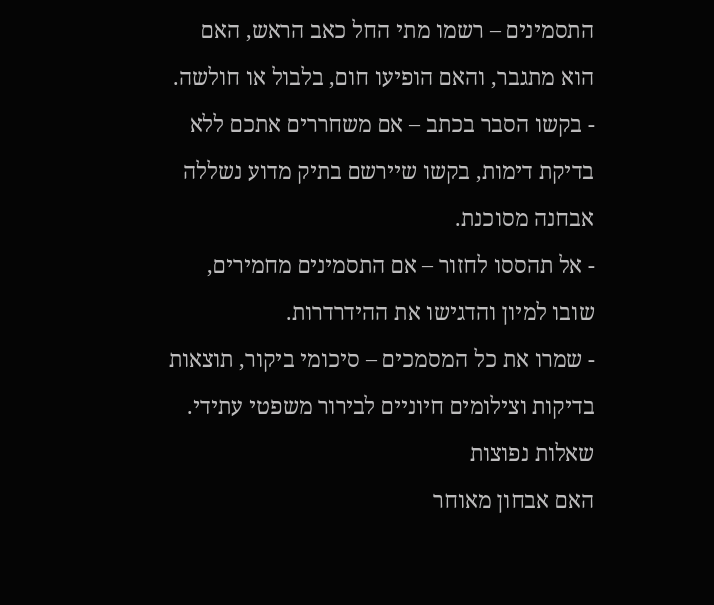התסמינים – רשמו מתי החל כאב הראש, האם הוא מתגבר, והאם הופיעו חום, בלבול או חולשה.
- בקשו הסבר בכתב – אם משחררים אתכם ללא בדיקת דימות, בקשו שיירשם בתיק מדוע נשללה אבחנה מסוכנת.
- אל תהססו לחזור – אם התסמינים מחמירים, שובו למיון והדגישו את ההידרדרות.
- שמרו את כל המסמכים – סיכומי ביקור, תוצאות בדיקות וצילומים חיוניים לבירור משפטי עתידי.
שאלות נפוצות
האם אבחון מאוחר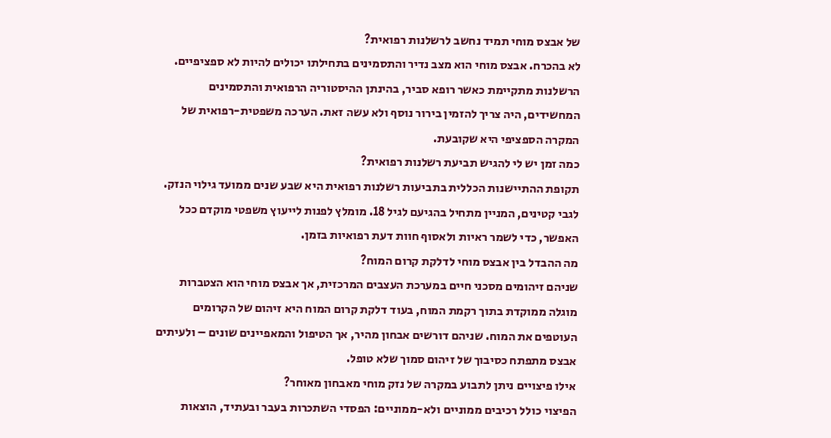של אבצס מוחי תמיד נחשב לרשלנות רפואית?
לא בהכרח. אבצס מוחי הוא מצב נדיר והתסמינים בתחילתו יכולים להיות לא ספציפיים. הרשלנות מתקיימת כאשר רופא סביר, בהינתן ההיסטוריה הרפואית והתסמינים המחשידים, היה צריך להזמין בירור נוסף ולא עשה זאת. הערכה משפטית-רפואית של המקרה הספציפי היא שקובעת.
כמה זמן יש לי להגיש תביעת רשלנות רפואית?
תקופת ההתיישנות הכללית בתביעות רשלנות רפואית היא שבע שנים ממועד גילוי הנזק. לגבי קטינים, המניין מתחיל בהגיעם לגיל 18. מומלץ לפנות לייעוץ משפטי מוקדם ככל האפשר, כדי לשמר ראיות ולאסוף חוות דעת רפואיות בזמן.
מה ההבדל בין אבצס מוחי לדלקת קרום המוח?
שניהם זיהומים מסכני חיים במערכת העצבים המרכזית, אך אבצס מוחי הוא הצטברות מוגלה ממוקדת בתוך רקמת המוח, בעוד דלקת קרום המוח היא זיהום של הקרומים העוטפים את המוח. שניהם דורשים אבחון מהיר, אך הטיפול והמאפיינים שונים – ולעיתים אבצס מתפתח כסיבוך של זיהום סמוך שלא טופל.
אילו פיצויים ניתן לתבוע במקרה של נזק מוחי מאבחון מאוחר?
הפיצוי כולל רכיבים ממוניים ולא-ממוניים: הפסדי השתכרות בעבר ובעתיד, הוצאות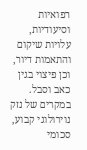רפואיות וסיעודיות, עלויות שיקום והתאמות דיור, וכן פיצוי בגין כאב וסבל. במקרים של נזק נוירולוגי קבוע, סכומי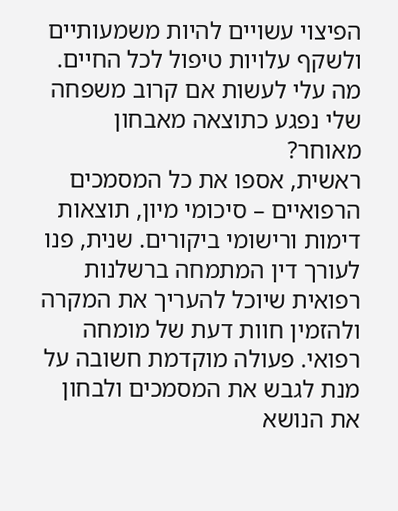הפיצוי עשויים להיות משמעותיים ולשקף עלויות טיפול לכל החיים.
מה עלי לעשות אם קרוב משפחה שלי נפגע כתוצאה מאבחון מאוחר?
ראשית, אספו את כל המסמכים הרפואיים – סיכומי מיון, תוצאות דימות ורישומי ביקורים. שנית, פנו לעורך דין המתמחה ברשלנות רפואית שיוכל להעריך את המקרה ולהזמין חוות דעת של מומחה רפואי. פעולה מוקדמת חשובה על מנת לגבש את המסמכים ולבחון את הנושא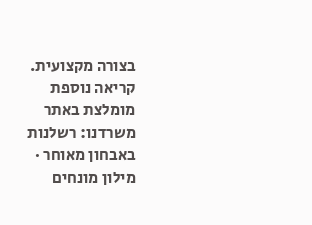בצורה מקצועית.
קריאה נוספת מומלצת באתר משרדנו: רשלנות באבחון מאוחר · מילון מונחים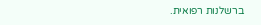ברשלנות רפואית.